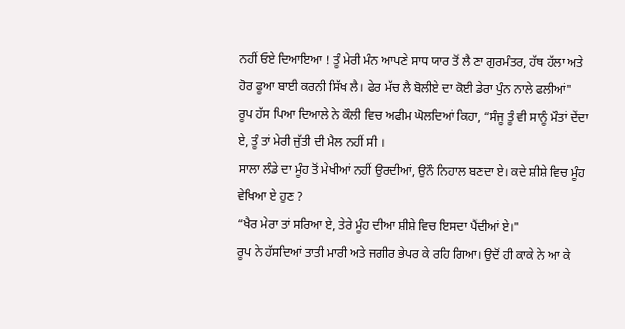ਨਹੀਂ ਓਏ ਦਿਆਇਆ ! ਤੂੰ ਮੇਰੀ ਮੰਨ ਆਪਣੇ ਸਾਧ ਯਾਰ ਤੋਂ ਲੈ ਣਾ ਗੁਰਮੰਤਰ, ਹੱਥ ਹੱਲਾ ਅਤੇ ਹੋਰ ਫੂਆ ਬਾਈ ਕਰਨੀ ਸਿੱਖ ਲੈ। ਫੇਰ ਮੱਚ ਲੈ ਬੋਲੀਏ ਦਾ ਕੋਈ ਡੇਰਾ ਪੁੰਨ ਨਾਲੇ ਫਲੀਆਂ"
ਰੂਪ ਹੱਸ ਪਿਆ ਦਿਆਲੇ ਨੇ ਕੌਲੀ ਵਿਚ ਅਫੀਮ ਘੋਲਦਿਆਂ ਕਿਹਾ, “ਸੰਜੂ ਤੂੰ ਵੀ ਸਾਨੂੰ ਮੌਤਾਂ ਦੇਂਦਾ ਏ, ਤੂੰ ਤਾਂ ਮੇਰੀ ਜੁੱਤੀ ਦੀ ਮੈਲ ਨਹੀਂ ਸੀ ।
ਸਾਲਾ ਲੰਡੇ ਦਾ ਮੂੰਹ ਤੋਂ ਮੇਖੀਆਂ ਨਹੀਂ ਉਰਦੀਆਂ, ਉਨੌ ਨਿਹਾਲ ਬਣਦਾ ਏ। ਕਦੇ ਸ਼ੀਸ਼ੇ ਵਿਚ ਮੂੰਹ ਵੇਖਿਆ ਏ ਹੁਣ ?
“ਖੈਰ ਮੇਰਾ ਤਾਂ ਸਰਿਆ ਏ, ਤੇਰੇ ਮੂੰਹ ਦੀਆ ਸ਼ੀਸ਼ੇ ਵਿਚ ਇਸਦਾ ਪੈਂਦੀਆਂ ਏ।"
ਰੂਪ ਨੇ ਹੱਸਦਿਆਂ ਤਾਤੀ ਮਾਰੀ ਅਤੇ ਜਗੀਰ ਭੇਪਰ ਕੇ ਰਹਿ ਗਿਆ। ਉਦੋਂ ਹੀ ਕਾਕੇ ਨੇ ਆ ਕੇ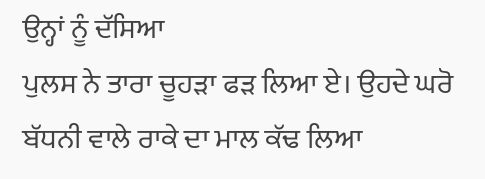ਉਨ੍ਹਾਂ ਨੂੰ ਦੱਸਿਆ
ਪੁਲਸ ਨੇ ਤਾਰਾ ਚੂਹੜਾ ਫੜ ਲਿਆ ਏ। ਉਹਦੇ ਘਰੋ ਬੱਧਨੀ ਵਾਲੇ ਰਾਕੇ ਦਾ ਮਾਲ ਕੱਢ ਲਿਆ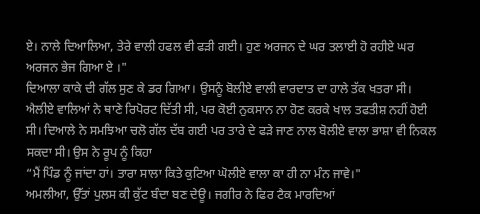ਏ। ਨਾਲੇ ਦਿਆਲਿਆ, ਤੇਰੇ ਵਾਲੀ ਹਫਲ ਵੀ ਫੜੀ ਗਈ। ਹੁਣ ਅਰਜਨ ਦੇ ਘਰ ਤਲਾਈ ਹੋ ਰਹੀਏ ਘਰ ਅਰਜਨ ਭੇਜ ਗਿਆ ਏ ।"
ਦਿਆਲਾ ਕਾਕੇ ਦੀ ਗੱਲ ਸੁਣ ਕੇ ਡਰ ਗਿਆ। ਉਸਨੂੰ ਬੋਲੀਏ ਵਾਲੀ ਵਾਰਦਾਤ ਦਾ ਹਾਲੇ ਤੱਕ ਖਤਰਾ ਸੀ। ਐਲੀਏ ਵਾਲਿਆਂ ਨੇ ਥਾਣੇ ਰਿਪੋਰਟ ਦਿੱਤੀ ਸੀ, ਪਰ ਕੋਈ ਨੁਕਸਾਨ ਨਾ ਹੋਣ ਕਰਕੇ ਖਾਲ ਤਫਤੀਸ਼ ਨਹੀਂ ਹੋਈ ਸੀ। ਦਿਆਲੇ ਨੇ ਸਮਝਿਆ ਚਲੋ ਗੱਲ ਦੱਬ ਗਈ ਪਰ ਤਾਰੇ ਦੇ ਫੜੇ ਜਾਣ ਨਾਲ ਬੋਲੀਏ ਵਾਲਾ ਭਾਸ਼ਾ ਵੀ ਨਿਕਲ ਸਕਦਾ ਸੀ। ਉਸ ਨੇ ਰੂਪ ਨੂੰ ਕਿਹਾ
“ਮੈਂ ਪਿੰਡ ਨੂੰ ਜਾਂਦਾ ਹਾਂ। ਤਾਰਾ ਸਾਲਾ ਕਿਤੇ ਕੁਟਿਆ ਘੋਲੀਏ ਵਾਲਾ ਕਾ ਹੀ ਨਾ ਮੰਨ ਜਾਵੇ।"
ਅਮਲੀਆ, ਉੱਤਾਂ ਪੁਲਸ ਕੀ ਕੁੱਟ ਬੰਦਾ ਬਣ ਦੇਊ। ਜਗੀਰ ਨੇ ਫਿਰ ਟੈਕ ਮਾਰਦਿਆਂ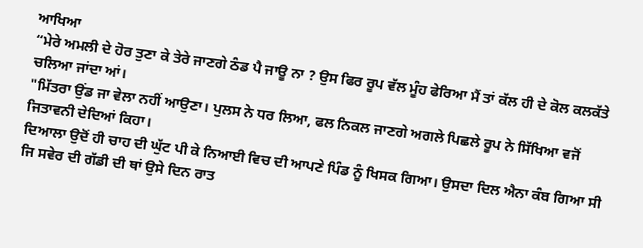ਆਖਿਆ
“ਮੇਰੇ ਅਮਲੀ ਦੇ ਹੋਰ ਤੁਣਾ ਕੇ ਤੇਰੇ ਜਾਣਗੇ ਠੰਡ ਪੈ ਜਾਊ ਨਾ ? ਉਸ ਫਿਰ ਰੂਪ ਵੱਲ ਮੂੰਹ ਫੇਰਿਆ ਮੈਂ ਤਾਂ ਕੱਲ ਹੀ ਦੇ ਕੋਲ ਕਲਕੱਤੇ ਚਲਿਆ ਜਾਂਦਾ ਆਂ।
"ਮਿੱਤਰਾ ਉਂਡ ਜਾ ਵੇਲਾ ਨਹੀਂ ਆਉਣਾ। ਪੁਲਸ ਨੇ ਧਰ ਲਿਆ, ਫਲ ਨਿਕਲ ਜਾਣਗੇ ਅਗਲੇ ਪਿਛਲੇ ਰੂਪ ਨੇ ਸਿੱਖਿਆ ਵਜੋਂ ਜਿਤਾਵਨੀ ਦੇਦਿਆਂ ਕਿਹਾ।
ਦਿਆਲਾ ਉਦੋਂ ਹੀ ਚਾਹ ਦੀ ਘੁੱਟ ਪੀ ਕੇ ਨਿਆਈ ਵਿਚ ਦੀ ਆਪਣੇ ਪਿੰਡ ਨੂੰ ਖਿਸਕ ਗਿਆ। ਉਸਦਾ ਦਿਲ ਐਨਾ ਕੰਬ ਗਿਆ ਸੀ ਜਿ ਸਵੇਰ ਦੀ ਗੱਡੀ ਦੀ ਥਾਂ ਉਸੇ ਦਿਨ ਰਾਤ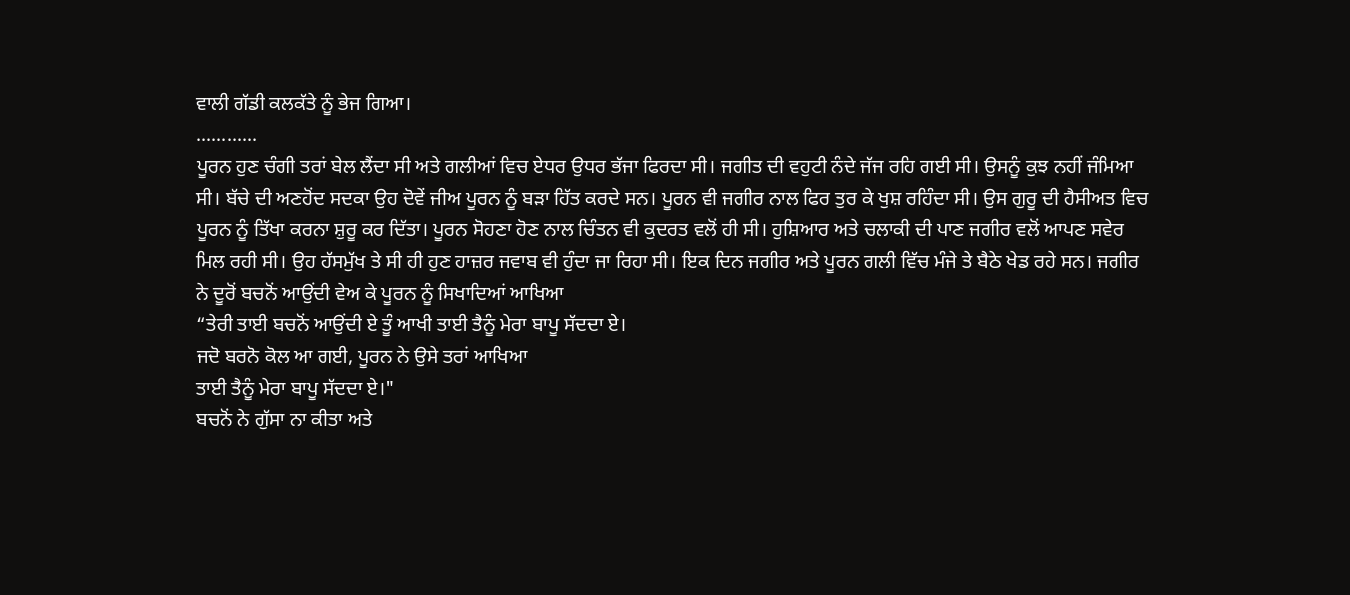ਵਾਲੀ ਗੱਡੀ ਕਲਕੱਤੇ ਨੂੰ ਭੇਜ ਗਿਆ।
............
ਪੂਰਨ ਹੁਣ ਚੰਗੀ ਤਰਾਂ ਬੇਲ ਲੈਂਦਾ ਸੀ ਅਤੇ ਗਲੀਆਂ ਵਿਚ ਏਧਰ ਉਧਰ ਭੱਜਾ ਫਿਰਦਾ ਸੀ। ਜਗੀਤ ਦੀ ਵਹੁਟੀ ਨੰਦੇ ਜੱਜ ਰਹਿ ਗਈ ਸੀ। ਉਸਨੂੰ ਕੁਝ ਨਹੀਂ ਜੰਮਿਆ ਸੀ। ਬੱਚੇ ਦੀ ਅਣਹੋਂਦ ਸਦਕਾ ਉਹ ਦੋਵੇਂ ਜੀਅ ਪੂਰਨ ਨੂੰ ਬੜਾ ਹਿੱਤ ਕਰਦੇ ਸਨ। ਪੂਰਨ ਵੀ ਜਗੀਰ ਨਾਲ ਫਿਰ ਤੁਰ ਕੇ ਖੁਸ਼ ਰਹਿੰਦਾ ਸੀ। ਉਸ ਗੁਰੂ ਦੀ ਹੈਸੀਅਤ ਵਿਚ ਪੂਰਨ ਨੂੰ ਤਿੱਖਾ ਕਰਨਾ ਸ਼ੁਰੂ ਕਰ ਦਿੱਤਾ। ਪੂਰਨ ਸੋਹਣਾ ਹੋਣ ਨਾਲ ਚਿੰਤਨ ਵੀ ਕੁਦਰਤ ਵਲੋਂ ਹੀ ਸੀ। ਹੁਸ਼ਿਆਰ ਅਤੇ ਚਲਾਕੀ ਦੀ ਪਾਣ ਜਗੀਰ ਵਲੋਂ ਆਪਣ ਸਵੇਰ ਮਿਲ ਰਹੀ ਸੀ। ਉਹ ਹੱਸਮੁੱਖ ਤੇ ਸੀ ਹੀ ਹੁਣ ਹਾਜ਼ਰ ਜਵਾਬ ਵੀ ਹੁੰਦਾ ਜਾ ਰਿਹਾ ਸੀ। ਇਕ ਦਿਨ ਜਗੀਰ ਅਤੇ ਪੂਰਨ ਗਲੀ ਵਿੱਚ ਮੰਜੇ ਤੇ ਬੈਠੇ ਖੇਡ ਰਹੇ ਸਨ। ਜਗੀਰ ਨੇ ਦੂਰੋਂ ਬਚਨੋਂ ਆਉਂਦੀ ਵੇਅ ਕੇ ਪੂਰਨ ਨੂੰ ਸਿਖਾਦਿਆਂ ਆਖਿਆ
“ਤੇਰੀ ਤਾਈ ਬਚਨੋਂ ਆਉਂਦੀ ਏ ਤੂੰ ਆਖੀ ਤਾਈ ਤੈਨੂੰ ਮੇਰਾ ਬਾਪੂ ਸੱਦਦਾ ਏ।
ਜਦੋ ਬਰਨੋ ਕੋਲ ਆ ਗਈ, ਪੂਰਨ ਨੇ ਉਸੇ ਤਰਾਂ ਆਖਿਆ
ਤਾਈ ਤੈਨੂੰ ਮੇਰਾ ਬਾਪੂ ਸੱਦਦਾ ਏ।"
ਬਚਨੋਂ ਨੇ ਗੁੱਸਾ ਨਾ ਕੀਤਾ ਅਤੇ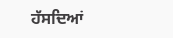ਹੱਸਦਿਆਂ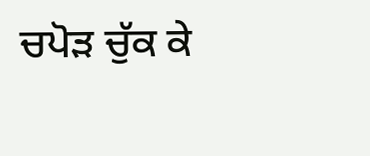ਚਪੋੜ ਚੁੱਕ ਕੇ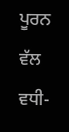ਪੂਰਨ ਵੱਲ ਵਧੀ-